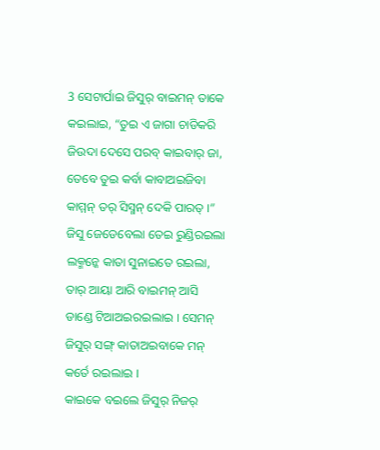3 ସେଟାର୍ପାଇ ଜିସୁର୍ ବାଇମନ୍ ତାକେ କଇଲାଇ, “ତୁଇ ଏ ଜାଗା ଚାଡିକରି ଜିଉଦା ଦେସେ ପରବ୍ କାଇବାର୍ ଜା, ତେବେ ତୁଇ କର୍ବା କାବାଅଇଜିବା କାମ୍ମନ୍ ତର୍ ସିସ୍ମନ୍ ଦେକି ପାରତ୍ ।”
ଜିସୁ ଜେଡେବେଲା ତେଇ ରୁଣ୍ଡିରଇଲା ଲକ୍ମନ୍କେ କାତା ସୁନାଇତେ ରଇଲା, ତାର୍ ଆୟା ଆରି ବାଇମନ୍ ଆସି ଡାଣ୍ଡେ ଟିଆଅଇରଇଲାଇ । ସେମନ୍ ଜିସୁର୍ ସଙ୍ଗ୍ କାତାଅଇବାକେ ମନ୍ କର୍ତେ ରଇଲାଇ ।
କାଇକେ ବଇଲେ ଜିସୁର୍ ନିଜର୍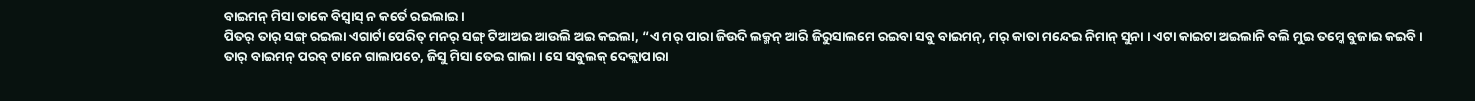ବାଇମନ୍ ମିସା ତାକେ ବିସ୍ବାସ୍ ନ କର୍ତେ ରଇଲାଇ ।
ପିତର୍ ତାର୍ ସଙ୍ଗ୍ ରଇଲା ଏଗାର୍ଟା ପେରିତ୍ ମନର୍ ସଙ୍ଗ୍ ଟିଆଅଇ ଆଉଲି ଅଇ କଇଲା, “ଏ ମର୍ ପାରା ଜିଉଦି ଲକ୍ମନ୍ ଆରି ଜିରୁସାଲମେ ରଇବା ସବୁ ବାଇମନ୍, ମର୍ କାତା ମନ୍ଦେଇ ନିମାନ୍ ସୁନା । ଏଟା କାଇଟା ଅଇଲାନି ବଲି ମୁଇ ତମ୍କେ ବୁଜାଇ କଇବି ।
ତାର୍ ବାଇମନ୍ ପରବ୍ ଟାନେ ଗାଲାପଚେ, ଜିସୁ ମିସା ତେଇ ଗାଲା । ସେ ସବୁଲକ୍ ଦେକ୍ଲାପାରା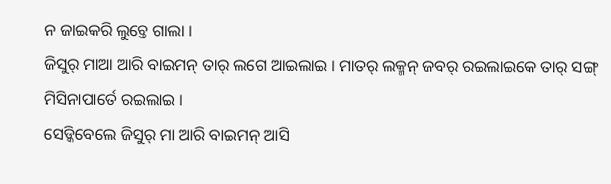ନ ଜାଇକରି ଲୁଚ୍ତେ ଗାଲା ।
ଜିସୁର୍ ମାଆ ଆରି ବାଇମନ୍ ତାର୍ ଲଗେ ଆଇଲାଇ । ମାତର୍ ଲକ୍ମନ୍ ଜବର୍ ରଇଲାଇକେ ତାର୍ ସଙ୍ଗ୍ ମିସିନାପାର୍ତେ ରଇଲାଇ ।
ସେଡ୍କିବେଲେ ଜିସୁର୍ ମା ଆରି ବାଇମନ୍ ଆସି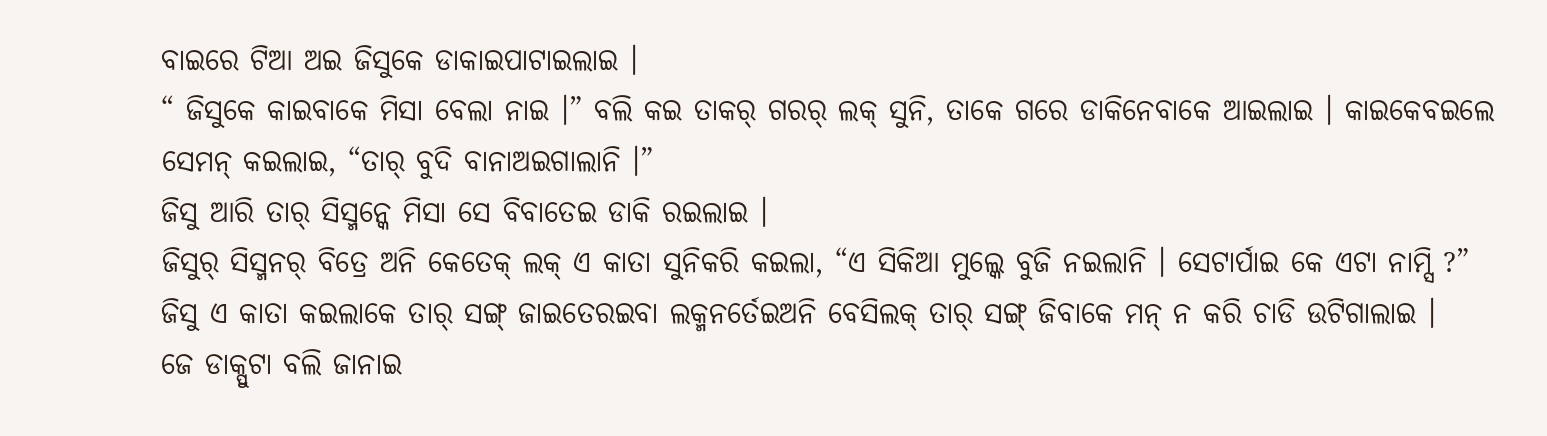ବାଇରେ ଟିଆ ଅଇ ଜିସୁକେ ଡାକାଇପାଟାଇଲାଇ ।
“ ଜିସୁକେ କାଇବାକେ ମିସା ବେଲା ନାଇ ।” ବଲି କଇ ତାକର୍ ଗରର୍ ଲକ୍ ସୁନି, ତାକେ ଗରେ ଡାକିନେବାକେ ଆଇଲାଇ । କାଇକେବଇଲେ ସେମନ୍ କଇଲାଇ, “ତାର୍ ବୁଦି ବାନାଅଇଗାଲାନି ।”
ଜିସୁ ଆରି ତାର୍ ସିସ୍ମନ୍କେ ମିସା ସେ ବିବାତେଇ ଡାକି ରଇଲାଇ ।
ଜିସୁର୍ ସିସ୍ମନର୍ ବିତ୍ରେ ଅନି କେତେକ୍ ଲକ୍ ଏ କାତା ସୁନିକରି କଇଲା, “ଏ ସିକିଆ ମୁଲ୍କେ ବୁଜି ନଇଲାନି । ସେଟାର୍ପାଇ କେ ଏଟା ନାମ୍ସି ?”
ଜିସୁ ଏ କାତା କଇଲାକେ ତାର୍ ସଙ୍ଗ୍ ଜାଇତେରଇବା ଲକ୍ମନର୍ତେଇଅନି ବେସିଲକ୍ ତାର୍ ସଙ୍ଗ୍ ଜିବାକେ ମନ୍ ନ କରି ଚାଡି ଉଟିଗାଲାଇ ।
ଜେ ଡାକ୍ପୁଟା ବଲି ଜାନାଇ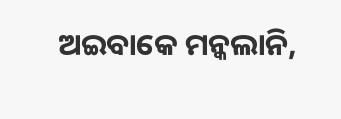ଅଇବାକେ ମନ୍କଲାନି,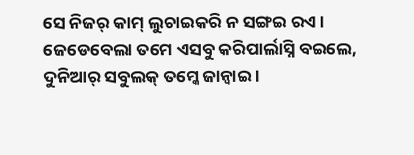ସେ ନିଜର୍ କାମ୍ ଲୁଚାଇକରି ନ ସଙ୍ଗଇ ରଏ । ଜେଡେବେଲା ତମେ ଏସବୁ କରିପାର୍ଲାସ୍ନି ବଇଲେ, ଦୁନିଆର୍ ସବୁଲକ୍ ତମ୍କେ ଜାନ୍ବାଇ ।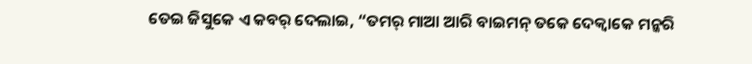ତେଇ ଜିସୁକେ ଏ କବର୍ ଦେଲାଇ, “ତମର୍ ମାଆ ଆରି ବାଇମନ୍ ତକେ ଦେକ୍ବାକେ ମନ୍କରି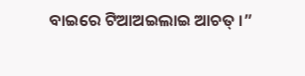ବାଇରେ ଟିଆଅଇଲାଇ ଆଚତ୍ ।”